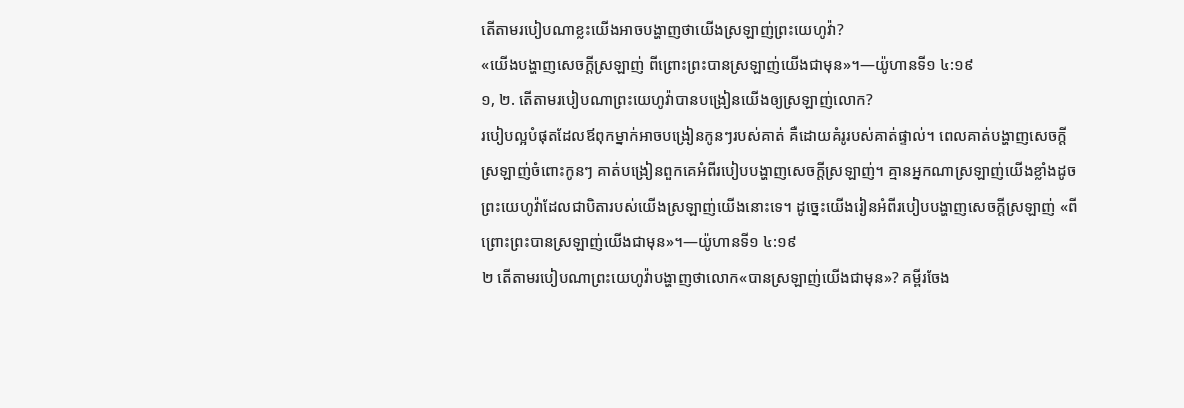តើតាមរបៀបណាខ្លះយើងអាចបង្ហាញថាយើងស្រឡាញ់ព្រះយេហូវ៉ា?
«យើងបង្ហាញសេចក្ដីស្រឡាញ់ ពីព្រោះព្រះបានស្រឡាញ់យើងជាមុន»។—យ៉ូហានទី១ ៤:១៩
១, ២. តើតាមរបៀបណាព្រះយេហូវ៉ាបានបង្រៀនយើងឲ្យស្រឡាញ់លោក?
របៀបល្អបំផុតដែលឪពុកម្នាក់អាចបង្រៀនកូនៗរបស់គាត់ គឺដោយគំរូរបស់គាត់ផ្ទាល់។ ពេលគាត់បង្ហាញសេចក្ដីស្រឡាញ់ចំពោះកូនៗ គាត់បង្រៀនពួកគេអំពីរបៀបបង្ហាញសេចក្ដីស្រឡាញ់។ គ្មានអ្នកណាស្រឡាញ់យើងខ្លាំងដូចព្រះយេហូវ៉ាដែលជាបិតារបស់យើងស្រឡាញ់យើងនោះទេ។ ដូច្នេះយើងរៀនអំពីរបៀបបង្ហាញសេចក្ដីស្រឡាញ់ «ពីព្រោះព្រះបានស្រឡាញ់យើងជាមុន»។—យ៉ូហានទី១ ៤:១៩
២ តើតាមរបៀបណាព្រះយេហូវ៉ាបង្ហាញថាលោក«បានស្រឡាញ់យើងជាមុន»? គម្ពីរចែង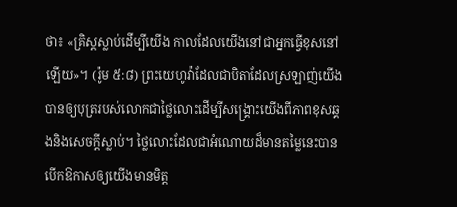ថា៖ «គ្រិស្តស្លាប់ដើម្បីយើង កាលដែលយើងនៅជាអ្នកធ្វើខុសនៅឡើយ»។ (រ៉ូម ៥:៨) ព្រះយេហូវ៉ាដែលជាបិតាដែលស្រឡាញ់យើង បានឲ្យបុត្ររបស់លោកជាថ្លៃលោះដើម្បីសង្គ្រោះយើងពីភាពខុសឆ្គងនិងសេចក្ដីស្លាប់។ ថ្លៃលោះដែលជាអំណោយដ៏មានតម្លៃនេះបានបើកឱកាសឲ្យយើងមានមិត្ត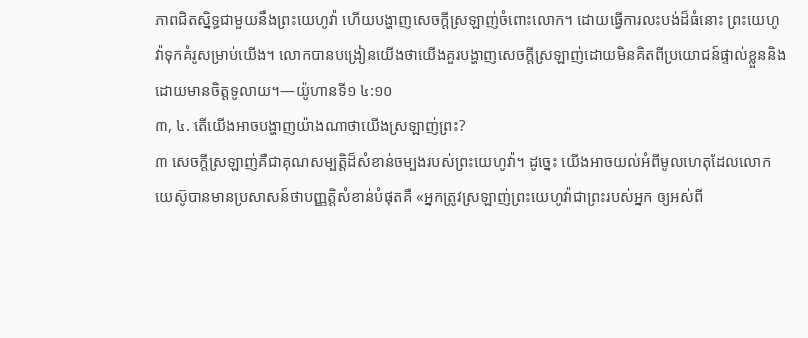ភាពជិតស្និទ្ធជាមួយនឹងព្រះយេហូវ៉ា ហើយបង្ហាញសេចក្ដីស្រឡាញ់ចំពោះលោក។ ដោយធ្វើការលះបង់ដ៏ធំនោះ ព្រះយេហូវ៉ាទុកគំរូសម្រាប់យើង។ លោកបានបង្រៀនយើងថាយើងគួរបង្ហាញសេចក្ដីស្រឡាញ់ដោយមិនគិតពីប្រយោជន៍ផ្ទាល់ខ្លួននិងដោយមានចិត្តទូលាយ។—យ៉ូហានទី១ ៤:១០
៣, ៤. តើយើងអាចបង្ហាញយ៉ាងណាថាយើងស្រឡាញ់ព្រះ?
៣ សេចក្ដីស្រឡាញ់គឺជាគុណសម្បត្ដិដ៏សំខាន់ចម្បងរបស់ព្រះយេហូវ៉ា។ ដូច្នេះ យើងអាចយល់អំពីមូលហេតុដែលលោកយេស៊ូបានមានប្រសាសន៍ថាបញ្ញត្ដិសំខាន់បំផុតគឺ «អ្នកត្រូវស្រឡាញ់ព្រះយេហូវ៉ាជាព្រះរបស់អ្នក ឲ្យអស់ពី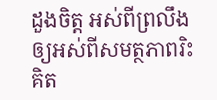ដួងចិត្ត អស់ពីព្រលឹង ឲ្យអស់ពីសមត្ថភាពរិះគិត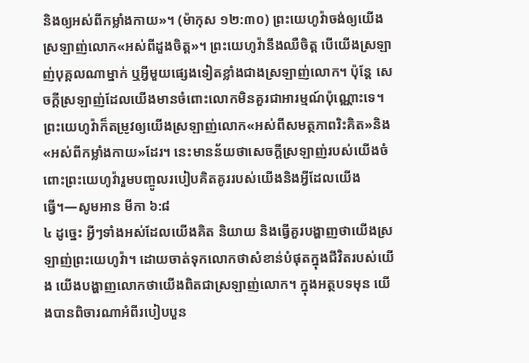និងឲ្យអស់ពីកម្លាំងកាយ»។ (ម៉ាកុស ១២:៣០) ព្រះយេហូវ៉ាចង់ឲ្យយើងស្រឡាញ់លោក«អស់ពីដួងចិត្ត»។ ព្រះយេហូវ៉ានឹងឈឺចិត្ត បើយើងស្រឡាញ់បុគ្គលណាម្នាក់ ឬអ្វីមួយផ្សេងទៀតខ្លាំងជាងស្រឡាញ់លោក។ ប៉ុន្តែ សេចក្ដីស្រឡាញ់ដែលយើងមានចំពោះលោកមិនគួរជាអារម្មណ៍ប៉ុណ្ណោះទេ។ ព្រះយេហូវ៉ាក៏តម្រូវឲ្យយើងស្រឡាញ់លោក«អស់ពីសមត្ថភាពរិះគិត»និង«អស់ពីកម្លាំងកាយ»ដែរ។ នេះមានន័យថាសេចក្ដីស្រឡាញ់របស់យើងចំពោះព្រះយេហូវ៉ារួមបញ្ចូលរបៀបគិតគូររបស់យើងនិងអ្វីដែលយើងធ្វើ។—សូមអាន មីកា ៦:៨
៤ ដូច្នេះ អ្វីៗទាំងអស់ដែលយើងគិត និយាយ និងធ្វើគួរបង្ហាញថាយើងស្រឡាញ់ព្រះយេហូវ៉ា។ ដោយចាត់ទុកលោកថាសំខាន់បំផុតក្នុងជីវិតរបស់យើង យើងបង្ហាញលោកថាយើងពិតជាស្រឡាញ់លោក។ ក្នុងអត្ថបទមុន យើងបានពិចារណាអំពីរបៀបបួន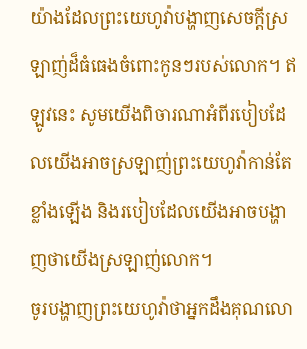យ៉ាងដែលព្រះយេហូវ៉ាបង្ហាញសេចក្ដីស្រឡាញ់ដ៏ធំធេងចំពោះកូនៗរបស់លោក។ ឥឡូវនេះ សូមយើងពិចារណាអំពីរបៀបដែលយើងអាចស្រឡាញ់ព្រះយេហូវ៉ាកាន់តែខ្លាំងឡើង និងរបៀបដែលយើងអាចបង្ហាញថាយើងស្រឡាញ់លោក។
ចូរបង្ហាញព្រះយេហូវ៉ាថាអ្នកដឹងគុណលោ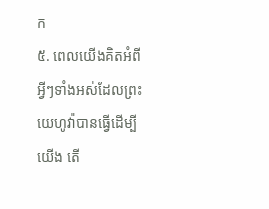ក
៥. ពេលយើងគិតអំពីអ្វីៗទាំងអស់ដែលព្រះយេហូវ៉ាបានធ្វើដើម្បីយើង តើ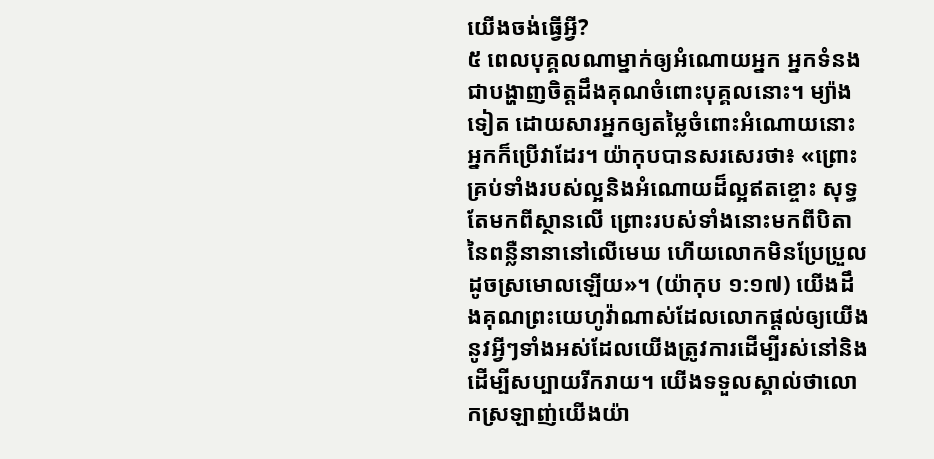យើងចង់ធ្វើអ្វី?
៥ ពេលបុគ្គលណាម្នាក់ឲ្យអំណោយអ្នក អ្នកទំនងជាបង្ហាញចិត្តដឹងគុណចំពោះបុគ្គលនោះ។ ម្យ៉ាងទៀត ដោយសារអ្នកឲ្យតម្លៃចំពោះអំណោយនោះ អ្នកក៏ប្រើវាដែរ។ យ៉ាកុបបានសរសេរថា៖ «ព្រោះគ្រប់ទាំងរបស់ល្អនិងអំណោយដ៏ល្អឥតខ្ចោះ សុទ្ធតែមកពីស្ថានលើ ព្រោះរបស់ទាំងនោះមកពីបិតានៃពន្លឺនានានៅលើមេឃ ហើយលោកមិនប្រែប្រួលដូចស្រមោលឡើយ»។ (យ៉ាកុប ១:១៧) យើងដឹងគុណព្រះយេហូវ៉ាណាស់ដែលលោកផ្ដល់ឲ្យយើងនូវអ្វីៗទាំងអស់ដែលយើងត្រូវការដើម្បីរស់នៅនិងដើម្បីសប្បាយរីករាយ។ យើងទទួលស្គាល់ថាលោកស្រឡាញ់យើងយ៉ា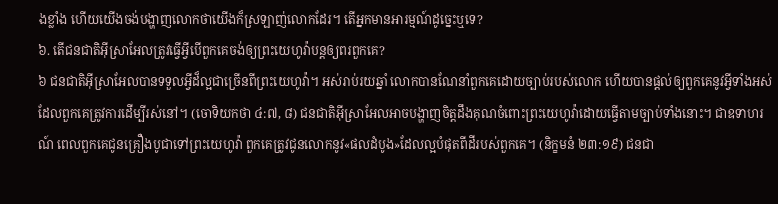ងខ្លាំង ហើយយើងចង់បង្ហាញលោកថាយើងក៏ស្រឡាញ់លោកដែរ។ តើអ្នកមានអារម្មណ៍ដូច្នេះឬទេ?
៦. តើជនជាតិអ៊ីស្រាអែលត្រូវធ្វើអ្វីបើពួកគេចង់ឲ្យព្រះយេហូវ៉ាបន្តឲ្យពរពួកគេ?
៦ ជនជាតិអ៊ីស្រាអែលបានទទួលអ្វីដ៏ល្អជាច្រើនពីព្រះយេហូវ៉ា។ អស់រាប់រយឆ្នាំ លោកបានណែនាំពួកគេដោយច្បាប់របស់លោក ហើយបានផ្ដល់ឲ្យពួកគេនូវអ្វីទាំងអស់ដែលពួកគេត្រូវការដើម្បីរស់នៅ។ (ចោទិយកថា ៤:៧, ៨) ជនជាតិអ៊ីស្រាអែលអាចបង្ហាញចិត្តដឹងគុណចំពោះព្រះយេហូវ៉ាដោយធ្វើតាមច្បាប់ទាំងនោះ។ ជាឧទាហរណ៍ ពេលពួកគេជូនគ្រឿងបូជាទៅព្រះយេហូវ៉ា ពួកគេត្រូវជូនលោកនូវ«ផលដំបូង»ដែលល្អបំផុតពីដីរបស់ពួកគេ។ (និក្ខមនំ ២៣:១៩) ជនជា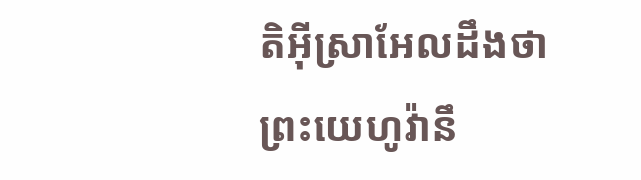តិអ៊ីស្រាអែលដឹងថាព្រះយេហូវ៉ានឹ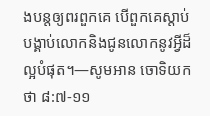ងបន្តឲ្យពរពួកគេ បើពួកគេស្ដាប់បង្គាប់លោកនិងជូនលោកនូវអ្វីដ៏ល្អបំផុត។—សូមអាន ចោទិយកថា ៨:៧-១១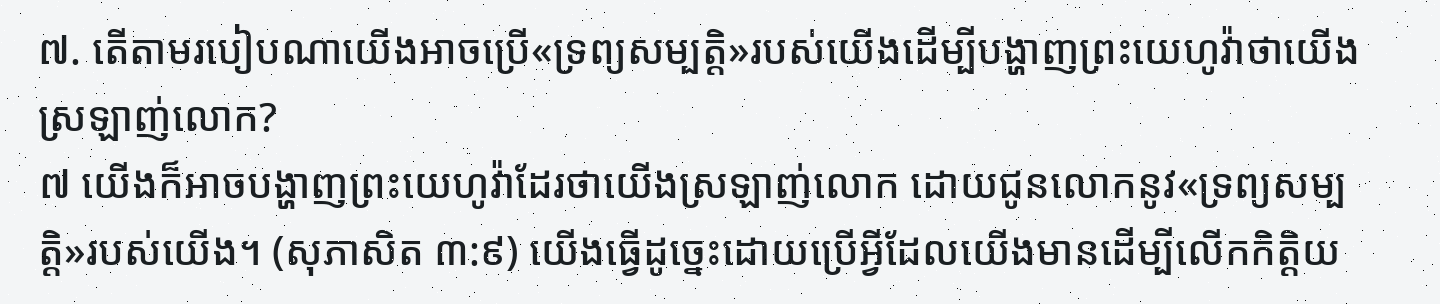៧. តើតាមរបៀបណាយើងអាចប្រើ«ទ្រព្យសម្បត្ដិ»របស់យើងដើម្បីបង្ហាញព្រះយេហូវ៉ាថាយើងស្រឡាញ់លោក?
៧ យើងក៏អាចបង្ហាញព្រះយេហូវ៉ាដែរថាយើងស្រឡាញ់លោក ដោយជូនលោកនូវ«ទ្រព្យសម្បត្ដិ»របស់យើង។ (សុភាសិត ៣:៩) យើងធ្វើដូច្នេះដោយប្រើអ្វីដែលយើងមានដើម្បីលើកកិត្ដិយ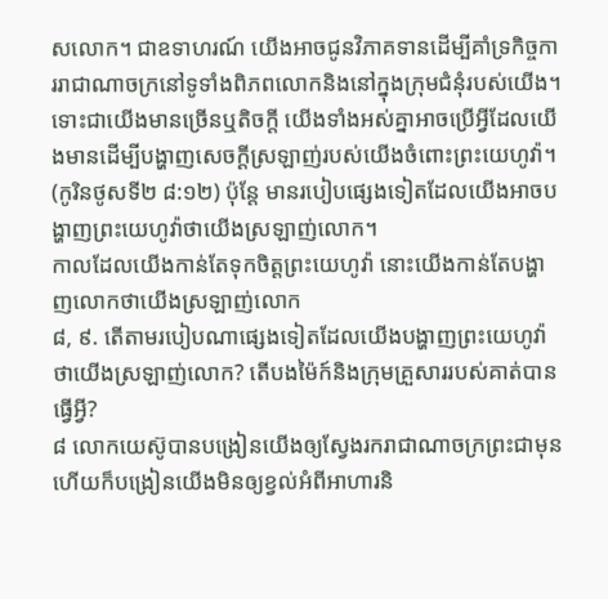សលោក។ ជាឧទាហរណ៍ យើងអាចជូនវិភាគទានដើម្បីគាំទ្រកិច្ចការរាជាណាចក្រនៅទូទាំងពិភពលោកនិងនៅក្នុងក្រុមជំនុំរបស់យើង។ ទោះជាយើងមានច្រើនឬតិចក្ដី យើងទាំងអស់គ្នាអាចប្រើអ្វីដែលយើងមានដើម្បីបង្ហាញសេចក្ដីស្រឡាញ់របស់យើងចំពោះព្រះយេហូវ៉ា។ (កូរិនថូសទី២ ៨:១២) ប៉ុន្តែ មានរបៀបផ្សេងទៀតដែលយើងអាចបង្ហាញព្រះយេហូវ៉ាថាយើងស្រឡាញ់លោក។
កាលដែលយើងកាន់តែទុកចិត្តព្រះយេហូវ៉ា នោះយើងកាន់តែបង្ហាញលោកថាយើងស្រឡាញ់លោក
៨, ៩. តើតាមរបៀបណាផ្សេងទៀតដែលយើងបង្ហាញព្រះយេហូវ៉ាថាយើងស្រឡាញ់លោក? តើបងម៉ៃក៍និងក្រុមគ្រួសាររបស់គាត់បានធ្វើអ្វី?
៨ លោកយេស៊ូបានបង្រៀនយើងឲ្យស្វែងរករាជាណាចក្រព្រះជាមុន ហើយក៏បង្រៀនយើងមិនឲ្យខ្វល់អំពីអាហារនិ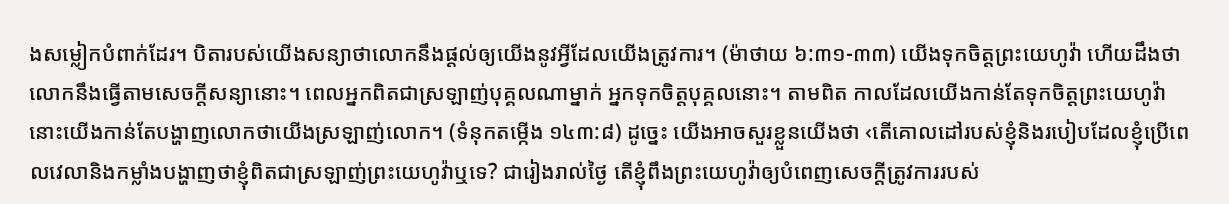ងសម្លៀកបំពាក់ដែរ។ បិតារបស់យើងសន្យាថាលោកនឹងផ្ដល់ឲ្យយើងនូវអ្វីដែលយើងត្រូវការ។ (ម៉ាថាយ ៦:៣១-៣៣) យើងទុកចិត្តព្រះយេហូវ៉ា ហើយដឹងថាលោកនឹងធ្វើតាមសេចក្ដីសន្យានោះ។ ពេលអ្នកពិតជាស្រឡាញ់បុគ្គលណាម្នាក់ អ្នកទុកចិត្តបុគ្គលនោះ។ តាមពិត កាលដែលយើងកាន់តែទុកចិត្តព្រះយេហូវ៉ា នោះយើងកាន់តែបង្ហាញលោកថាយើងស្រឡាញ់លោក។ (ទំនុកតម្កើង ១៤៣:៨) ដូច្នេះ យើងអាចសួរខ្លួនយើងថា ‹តើគោលដៅរបស់ខ្ញុំនិងរបៀបដែលខ្ញុំប្រើពេលវេលានិងកម្លាំងបង្ហាញថាខ្ញុំពិតជាស្រឡាញ់ព្រះយេហូវ៉ាឬទេ? ជារៀងរាល់ថ្ងៃ តើខ្ញុំពឹងព្រះយេហូវ៉ាឲ្យបំពេញសេចក្ដីត្រូវការរបស់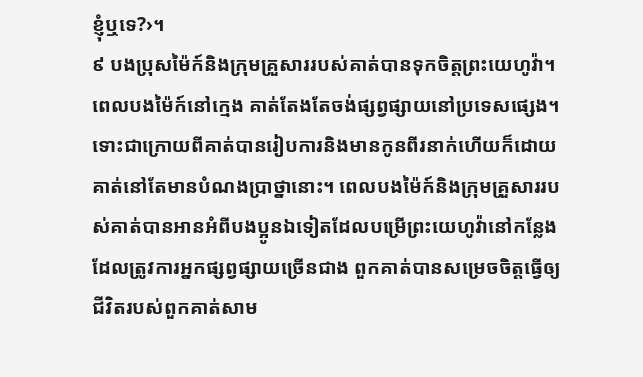ខ្ញុំឬទេ?›។
៩ បងប្រុសម៉ៃក៍និងក្រុមគ្រួសាររបស់គាត់បានទុកចិត្តព្រះយេហូវ៉ា។ ពេលបងម៉ៃក៍នៅក្មេង គាត់តែងតែចង់ផ្សព្វផ្សាយនៅប្រទេសផ្សេង។ ទោះជាក្រោយពីគាត់បានរៀបការនិងមានកូនពីរនាក់ហើយក៏ដោយ គាត់នៅតែមានបំណងប្រាថ្នានោះ។ ពេលបងម៉ៃក៍និងក្រុមគ្រួសាររបស់គាត់បានអានអំពីបងប្អូនឯទៀតដែលបម្រើព្រះយេហូវ៉ានៅកន្លែងដែលត្រូវការអ្នកផ្សព្វផ្សាយច្រើនជាង ពួកគាត់បានសម្រេចចិត្តធ្វើឲ្យជីវិតរបស់ពួកគាត់សាម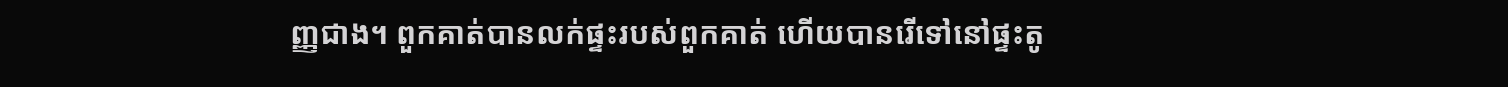ញ្ញជាង។ ពួកគាត់បានលក់ផ្ទះរបស់ពួកគាត់ ហើយបានរើទៅនៅផ្ទះតូ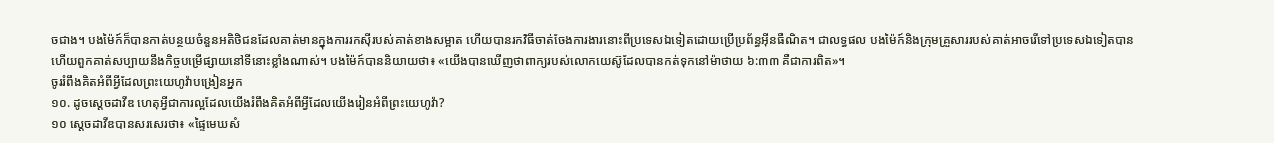ចជាង។ បងម៉ៃក៍ក៏បានកាត់បន្ថយចំនួនអតិថិជនដែលគាត់មានក្នុងការរកស៊ីរបស់គាត់ខាងសម្អាត ហើយបានរកវិធីចាត់ចែងការងារនោះពីប្រទេសឯទៀតដោយប្រើប្រព័ន្ធអ៊ីនធឺណិត។ ជាលទ្ធផល បងម៉ៃក៍និងក្រុមគ្រួសាររបស់គាត់អាចរើទៅប្រទេសឯទៀតបាន ហើយពួកគាត់សប្បាយនឹងកិច្ចបម្រើផ្សាយនៅទីនោះខ្លាំងណាស់។ បងម៉ៃក៍បាននិយាយថា៖ «យើងបានឃើញថាពាក្យរបស់លោកយេស៊ូដែលបានកត់ទុកនៅម៉ាថាយ ៦:៣៣ គឺជាការពិត»។
ចូររំពឹងគិតអំពីអ្វីដែលព្រះយេហូវ៉ាបង្រៀនអ្នក
១០. ដូចស្តេចដាវីឌ ហេតុអ្វីជាការល្អដែលយើងរំពឹងគិតអំពីអ្វីដែលយើងរៀនអំពីព្រះយេហូវ៉ា?
១០ ស្តេចដាវីឌបានសរសេរថា៖ «ផ្ទៃមេឃសំ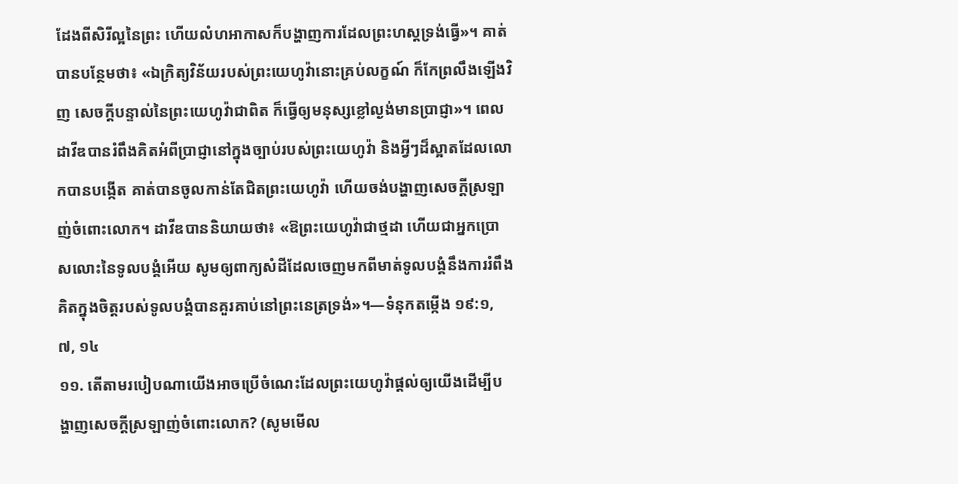ដែងពីសិរីល្អនៃព្រះ ហើយលំហអាកាសក៏បង្ហាញការដែលព្រះហស្តទ្រង់ធ្វើ»។ គាត់បានបន្ថែមថា៖ «ឯក្រិត្យវិន័យរបស់ព្រះយេហូវ៉ានោះគ្រប់លក្ខណ៍ ក៏កែព្រលឹងឡើងវិញ សេចក្ដីបន្ទាល់នៃព្រះយេហូវ៉ាជាពិត ក៏ធ្វើឲ្យមនុស្សខ្លៅល្ងង់មានប្រាជ្ញា»។ ពេលដាវីឌបានរំពឹងគិតអំពីប្រាជ្ញានៅក្នុងច្បាប់របស់ព្រះយេហូវ៉ា និងអ្វីៗដ៏ស្អាតដែលលោកបានបង្កើត គាត់បានចូលកាន់តែជិតព្រះយេហូវ៉ា ហើយចង់បង្ហាញសេចក្ដីស្រឡាញ់ចំពោះលោក។ ដាវីឌបាននិយាយថា៖ «ឱព្រះយេហូវ៉ាជាថ្មដា ហើយជាអ្នកប្រោសលោះនៃទូលបង្គំអើយ សូមឲ្យពាក្យសំដីដែលចេញមកពីមាត់ទូលបង្គំនឹងការរំពឹងគិតក្នុងចិត្តរបស់ទូលបង្គំបានគួរគាប់នៅព្រះនេត្រទ្រង់»។—ទំនុកតម្កើង ១៩:១, ៧, ១៤
១១. តើតាមរបៀបណាយើងអាចប្រើចំណេះដែលព្រះយេហូវ៉ាផ្ដល់ឲ្យយើងដើម្បីបង្ហាញសេចក្ដីស្រឡាញ់ចំពោះលោក? (សូមមើល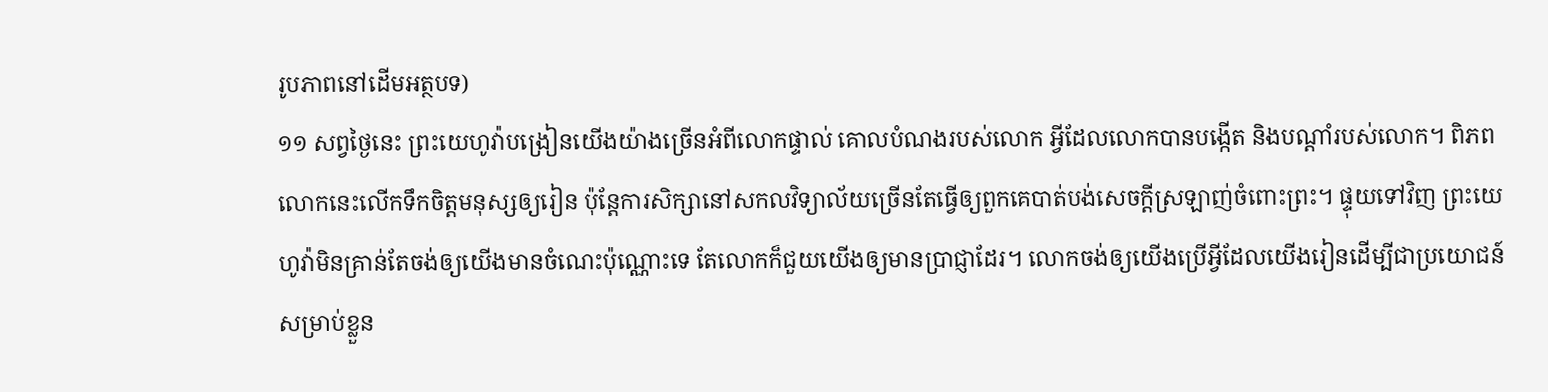រូបភាពនៅដើមអត្ថបទ)
១១ សព្វថ្ងៃនេះ ព្រះយេហូវ៉ាបង្រៀនយើងយ៉ាងច្រើនអំពីលោកផ្ទាល់ គោលបំណងរបស់លោក អ្វីដែលលោកបានបង្កើត និងបណ្ដាំរបស់លោក។ ពិភពលោកនេះលើកទឹកចិត្តមនុស្សឲ្យរៀន ប៉ុន្តែការសិក្សានៅសកលវិទ្យាល័យច្រើនតែធ្វើឲ្យពួកគេបាត់បង់សេចក្ដីស្រឡាញ់ចំពោះព្រះ។ ផ្ទុយទៅវិញ ព្រះយេហូវ៉ាមិនគ្រាន់តែចង់ឲ្យយើងមានចំណេះប៉ុណ្ណោះទេ តែលោកក៏ជួយយើងឲ្យមានប្រាជ្ញាដែរ។ លោកចង់ឲ្យយើងប្រើអ្វីដែលយើងរៀនដើម្បីជាប្រយោជន៍សម្រាប់ខ្លួន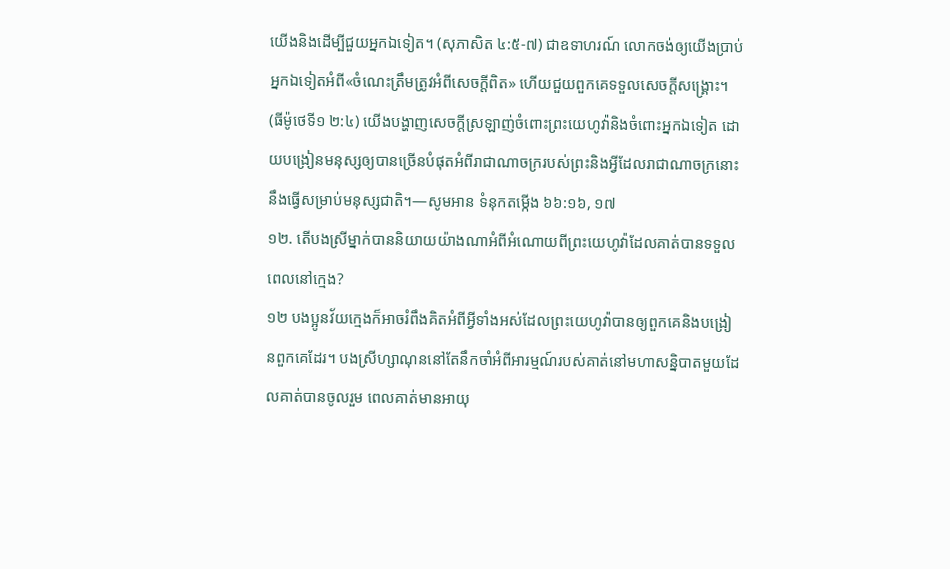យើងនិងដើម្បីជួយអ្នកឯទៀត។ (សុភាសិត ៤:៥-៧) ជាឧទាហរណ៍ លោកចង់ឲ្យយើងប្រាប់អ្នកឯទៀតអំពី«ចំណេះត្រឹមត្រូវអំពីសេចក្ដីពិត» ហើយជួយពួកគេទទួលសេចក្ដីសង្គ្រោះ។ (ធីម៉ូថេទី១ ២:៤) យើងបង្ហាញសេចក្ដីស្រឡាញ់ចំពោះព្រះយេហូវ៉ានិងចំពោះអ្នកឯទៀត ដោយបង្រៀនមនុស្សឲ្យបានច្រើនបំផុតអំពីរាជាណាចក្ររបស់ព្រះនិងអ្វីដែលរាជាណាចក្រនោះនឹងធ្វើសម្រាប់មនុស្សជាតិ។—សូមអាន ទំនុកតម្កើង ៦៦:១៦, ១៧
១២. តើបងស្រីម្នាក់បាននិយាយយ៉ាងណាអំពីអំណោយពីព្រះយេហូវ៉ាដែលគាត់បានទទួលពេលនៅក្មេង?
១២ បងប្អូនវ័យក្មេងក៏អាចរំពឹងគិតអំពីអ្វីទាំងអស់ដែលព្រះយេហូវ៉ាបានឲ្យពួកគេនិងបង្រៀនពួកគេដែរ។ បងស្រីហ្សាណុននៅតែនឹកចាំអំពីអារម្មណ៍របស់គាត់នៅមហាសន្និបាតមួយដែលគាត់បានចូលរួម ពេលគាត់មានអាយុ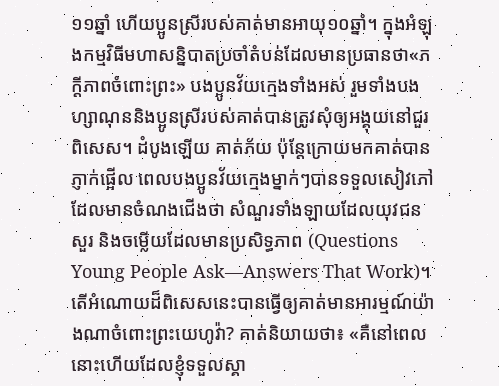១១ឆ្នាំ ហើយប្អូនស្រីរបស់គាត់មានអាយុ១០ឆ្នាំ។ ក្នុងអំឡុងកម្មវិធីមហាសន្និបាតប្រចាំតំបន់ដែលមានប្រធានថា«ភក្ដីភាពចំពោះព្រះ» បងប្អូនវ័យក្មេងទាំងអស់ រួមទាំងបងហ្សាណុននិងប្អូនស្រីរបស់គាត់បានត្រូវសុំឲ្យអង្គុយនៅជួរពិសេស។ ដំបូងឡើយ គាត់ភ័យ ប៉ុន្តែក្រោយមកគាត់បានភ្ញាក់ផ្អើល ពេលបងប្អូនវ័យក្មេងម្នាក់ៗបានទទួលសៀវភៅដែលមានចំណងជើងថា សំណួរទាំងឡាយដែលយុវជនសួរ និងចម្លើយដែលមានប្រសិទ្ធភាព (Questions Young People Ask—Answers That Work)។ តើអំណោយដ៏ពិសេសនេះបានធ្វើឲ្យគាត់មានអារម្មណ៍យ៉ាងណាចំពោះព្រះយេហូវ៉ា? គាត់និយាយថា៖ «គឺនៅពេលនោះហើយដែលខ្ញុំទទួលស្គា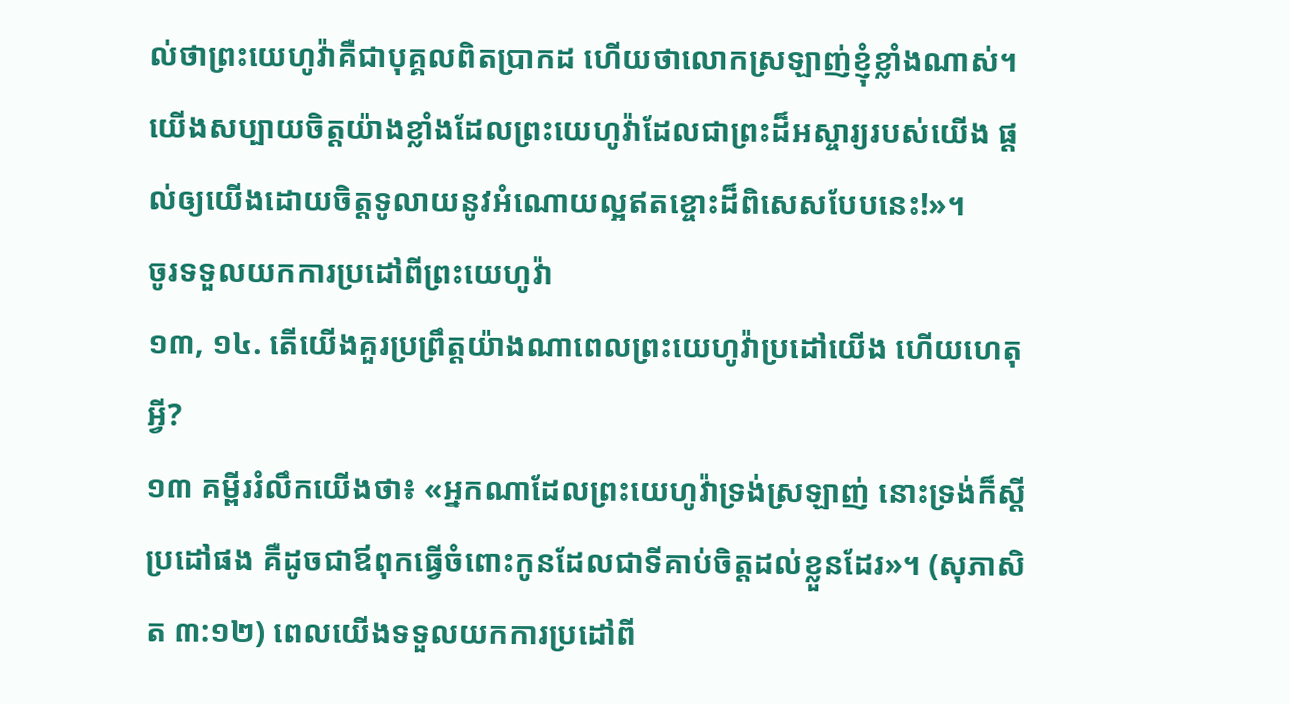ល់ថាព្រះយេហូវ៉ាគឺជាបុគ្គលពិតប្រាកដ ហើយថាលោកស្រឡាញ់ខ្ញុំខ្លាំងណាស់។ យើងសប្បាយចិត្តយ៉ាងខ្លាំងដែលព្រះយេហូវ៉ាដែលជាព្រះដ៏អស្ចារ្យរបស់យើង ផ្ដល់ឲ្យយើងដោយចិត្តទូលាយនូវអំណោយល្អឥតខ្ចោះដ៏ពិសេសបែបនេះ!»។
ចូរទទួលយកការប្រដៅពីព្រះយេហូវ៉ា
១៣, ១៤. តើយើងគួរប្រព្រឹត្តយ៉ាងណាពេលព្រះយេហូវ៉ាប្រដៅយើង ហើយហេតុអ្វី?
១៣ គម្ពីររំលឹកយើងថា៖ «អ្នកណាដែលព្រះយេហូវ៉ាទ្រង់ស្រឡាញ់ នោះទ្រង់ក៏ស្តីប្រដៅផង គឺដូចជាឪពុកធ្វើចំពោះកូនដែលជាទីគាប់ចិត្តដល់ខ្លួនដែរ»។ (សុភាសិត ៣:១២) ពេលយើងទទួលយកការប្រដៅពី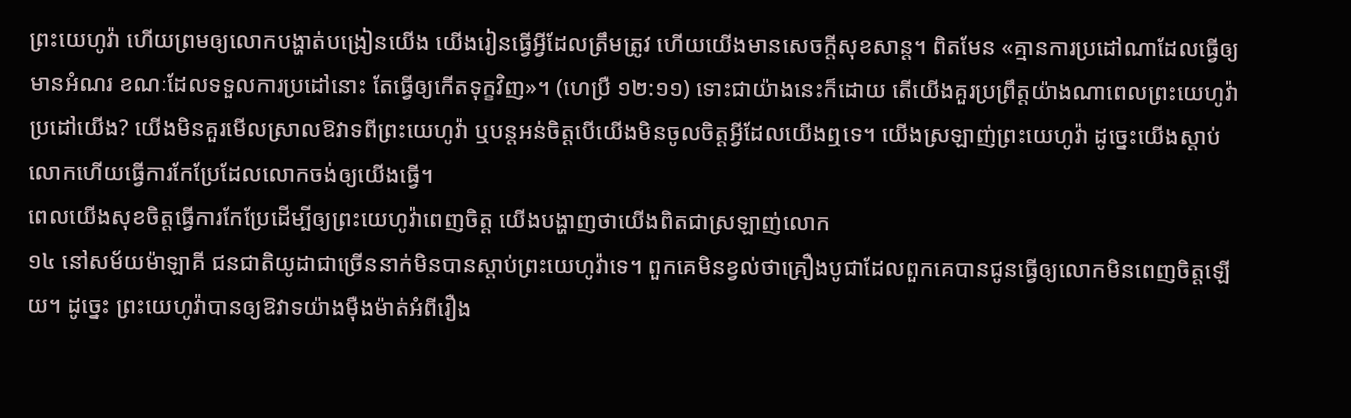ព្រះយេហូវ៉ា ហើយព្រមឲ្យលោកបង្ហាត់បង្រៀនយើង យើងរៀនធ្វើអ្វីដែលត្រឹមត្រូវ ហើយយើងមានសេចក្ដីសុខសាន្ត។ ពិតមែន «គ្មានការប្រដៅណាដែលធ្វើឲ្យមានអំណរ ខណៈដែលទទួលការប្រដៅនោះ តែធ្វើឲ្យកើតទុក្ខវិញ»។ (ហេប្រឺ ១២:១១) ទោះជាយ៉ាងនេះក៏ដោយ តើយើងគួរប្រព្រឹត្តយ៉ាងណាពេលព្រះយេហូវ៉ាប្រដៅយើង? យើងមិនគួរមើលស្រាលឱវាទពីព្រះយេហូវ៉ា ឬបន្តអន់ចិត្តបើយើងមិនចូលចិត្តអ្វីដែលយើងឮទេ។ យើងស្រឡាញ់ព្រះយេហូវ៉ា ដូច្នេះយើងស្ដាប់លោកហើយធ្វើការកែប្រែដែលលោកចង់ឲ្យយើងធ្វើ។
ពេលយើងសុខចិត្តធ្វើការកែប្រែដើម្បីឲ្យព្រះយេហូវ៉ាពេញចិត្ត យើងបង្ហាញថាយើងពិតជាស្រឡាញ់លោក
១៤ នៅសម័យម៉ាឡាគី ជនជាតិយូដាជាច្រើននាក់មិនបានស្ដាប់ព្រះយេហូវ៉ាទេ។ ពួកគេមិនខ្វល់ថាគ្រឿងបូជាដែលពួកគេបានជូនធ្វើឲ្យលោកមិនពេញចិត្តឡើយ។ ដូច្នេះ ព្រះយេហូវ៉ាបានឲ្យឱវាទយ៉ាងម៉ឺងម៉ាត់អំពីរឿង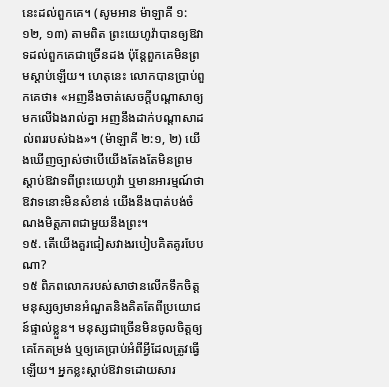នេះដល់ពួកគេ។ (សូមអាន ម៉ាឡាគី ១:១២, ១៣) តាមពិត ព្រះយេហូវ៉ាបានឲ្យឱវាទដល់ពួកគេជាច្រើនដង ប៉ុន្តែពួកគេមិនព្រមស្ដាប់ឡើយ។ ហេតុនេះ លោកបានប្រាប់ពួកគេថា៖ «អញនឹងចាត់សេចក្ដីបណ្ដាសាឲ្យមកលើឯងរាល់គ្នា អញនឹងដាក់បណ្ដាសាដល់ពររបស់ឯង»។ (ម៉ាឡាគី ២:១, ២) យើងឃើញច្បាស់ថាបើយើងតែងតែមិនព្រមស្ដាប់ឱវាទពីព្រះយេហូវ៉ា ឬមានអារម្មណ៍ថាឱវាទនោះមិនសំខាន់ យើងនឹងបាត់បង់ចំណងមិត្តភាពជាមួយនឹងព្រះ។
១៥. តើយើងគួរជៀសវាងរបៀបគិតគូរបែបណា?
១៥ ពិភពលោករបស់សាថានលើកទឹកចិត្តមនុស្សឲ្យមានអំណួតនិងគិតតែពីប្រយោជន៍ផ្ទាល់ខ្លួន។ មនុស្សជាច្រើនមិនចូលចិត្តឲ្យគេកែតម្រង់ ឬឲ្យគេប្រាប់អំពីអ្វីដែលត្រូវធ្វើឡើយ។ អ្នកខ្លះស្ដាប់ឱវាទដោយសារ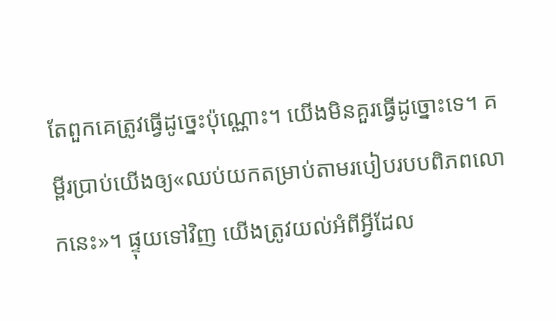តែពួកគេត្រូវធ្វើដូច្នេះប៉ុណ្ណោះ។ យើងមិនគួរធ្វើដូច្នោះទេ។ គម្ពីរប្រាប់យើងឲ្យ«ឈប់យកតម្រាប់តាមរបៀបរបបពិភពលោកនេះ»។ ផ្ទុយទៅវិញ យើងត្រូវយល់អំពីអ្វីដែល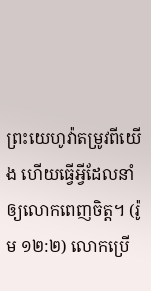ព្រះយេហូវ៉ាតម្រូវពីយើង ហើយធ្វើអ្វីដែលនាំឲ្យលោកពេញចិត្ត។ (រ៉ូម ១២:២) លោកប្រើ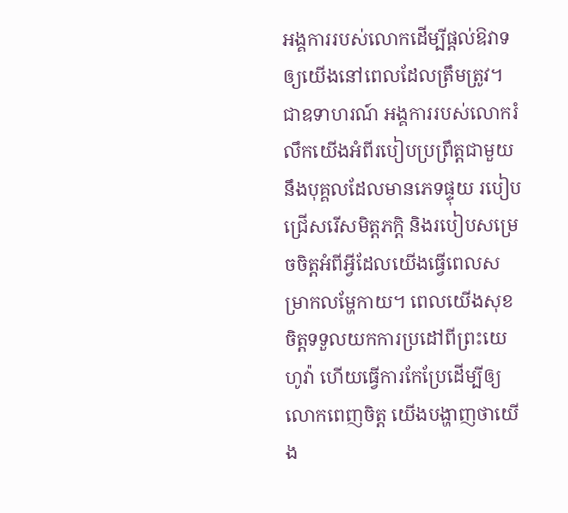អង្គការរបស់លោកដើម្បីផ្ដល់ឱវាទឲ្យយើងនៅពេលដែលត្រឹមត្រូវ។ ជាឧទាហរណ៍ អង្គការរបស់លោករំលឹកយើងអំពីរបៀបប្រព្រឹត្តជាមួយនឹងបុគ្គលដែលមានភេទផ្ទុយ របៀបជ្រើសរើសមិត្តភក្ដិ និងរបៀបសម្រេចចិត្តអំពីអ្វីដែលយើងធ្វើពេលសម្រាកលម្ហែកាយ។ ពេលយើងសុខចិត្តទទួលយកការប្រដៅពីព្រះយេហូវ៉ា ហើយធ្វើការកែប្រែដើម្បីឲ្យលោកពេញចិត្ត យើងបង្ហាញថាយើង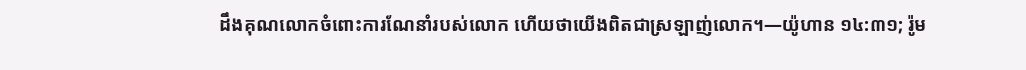ដឹងគុណលោកចំពោះការណែនាំរបស់លោក ហើយថាយើងពិតជាស្រឡាញ់លោក។—យ៉ូហាន ១៤:៣១; រ៉ូម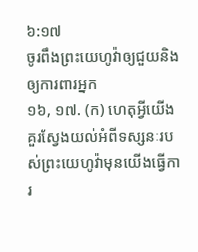៦:១៧
ចូរពឹងព្រះយេហូវ៉ាឲ្យជួយនិងឲ្យការពារអ្នក
១៦, ១៧. (ក) ហេតុអ្វីយើងគួរស្វែងយល់អំពីទស្សនៈរបស់ព្រះយេហូវ៉ាមុនយើងធ្វើការ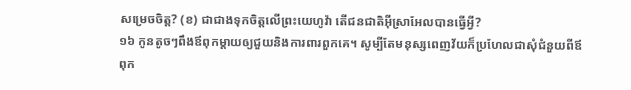សម្រេចចិត្ត? (ខ) ជាជាងទុកចិត្តលើព្រះយេហូវ៉ា តើជនជាតិអ៊ីស្រាអែលបានធ្វើអ្វី?
១៦ កូនតូចៗពឹងឪពុកម្ដាយឲ្យជួយនិងការពារពួកគេ។ សូម្បីតែមនុស្សពេញវ័យក៏ប្រហែលជាសុំជំនួយពីឪពុក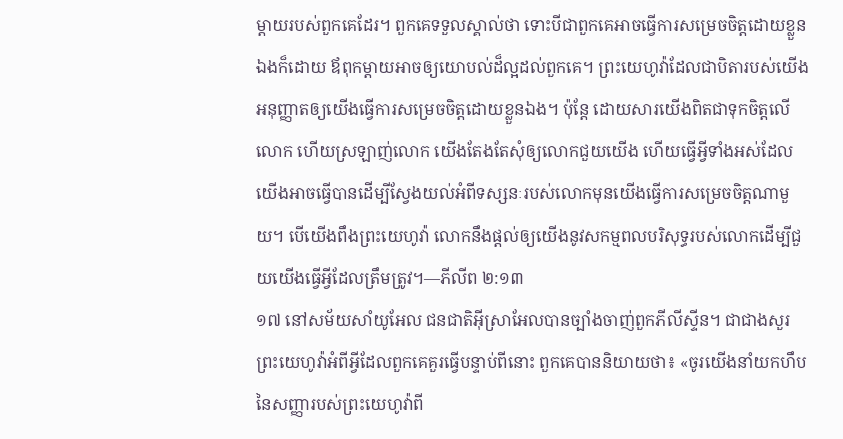ម្ដាយរបស់ពួកគេដែរ។ ពួកគេទទួលស្គាល់ថា ទោះបីជាពួកគេអាចធ្វើការសម្រេចចិត្តដោយខ្លួនឯងក៏ដោយ ឪពុកម្ដាយអាចឲ្យយោបល់ដ៏ល្អដល់ពួកគេ។ ព្រះយេហូវ៉ាដែលជាបិតារបស់យើងអនុញ្ញាតឲ្យយើងធ្វើការសម្រេចចិត្តដោយខ្លួនឯង។ ប៉ុន្តែ ដោយសារយើងពិតជាទុកចិត្តលើលោក ហើយស្រឡាញ់លោក យើងតែងតែសុំឲ្យលោកជួយយើង ហើយធ្វើអ្វីទាំងអស់ដែលយើងអាចធ្វើបានដើម្បីស្វែងយល់អំពីទស្សនៈរបស់លោកមុនយើងធ្វើការសម្រេចចិត្តណាមួយ។ បើយើងពឹងព្រះយេហូវ៉ា លោកនឹងផ្ដល់ឲ្យយើងនូវសកម្មពលបរិសុទ្ធរបស់លោកដើម្បីជួយយើងធ្វើអ្វីដែលត្រឹមត្រូវ។—ភីលីព ២:១៣
១៧ នៅសម័យសាំយូអែល ជនជាតិអ៊ីស្រាអែលបានច្បាំងចាញ់ពួកភីលីស្ទីន។ ជាជាងសួរព្រះយេហូវ៉ាអំពីអ្វីដែលពួកគេគួរធ្វើបន្ទាប់ពីនោះ ពួកគេបាននិយាយថា៖ «ចូរយើងនាំយកហឹបនៃសញ្ញារបស់ព្រះយេហូវ៉ាពី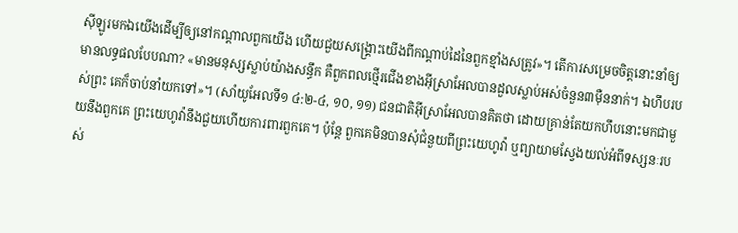ស៊ីឡូរមកឯយើងដើម្បីឲ្យនៅកណ្ដាលពួកយើង ហើយជួយសង្គ្រោះយើងពីកណ្ដាប់ដៃនៃពួកខ្មាំងសត្រូវ»។ តើការសម្រេចចិត្តនោះនាំឲ្យមានលទ្ធផលបែបណា? «មានមនុស្សស្លាប់យ៉ាងសន្ធឹក គឺពួកពលថ្មើរជើងខាងអ៊ីស្រាអែលបានដួលស្លាប់អស់ចំនួន៣ម៉ឺននាក់។ ឯហឹបរបស់ព្រះ គេក៏ចាប់នាំយកទៅ»។ (សាំយូអែលទី១ ៤:២-៤, ១០, ១១) ជនជាតិអ៊ីស្រាអែលបានគិតថា ដោយគ្រាន់តែយកហឹបនោះមកជាមួយនឹងពួកគេ ព្រះយេហូវ៉ានឹងជួយហើយការពារពួកគេ។ ប៉ុន្តែ ពួកគេមិនបានសុំជំនួយពីព្រះយេហូវ៉ា ឬព្យាយាមស្វែងយល់អំពីទស្សនៈរបស់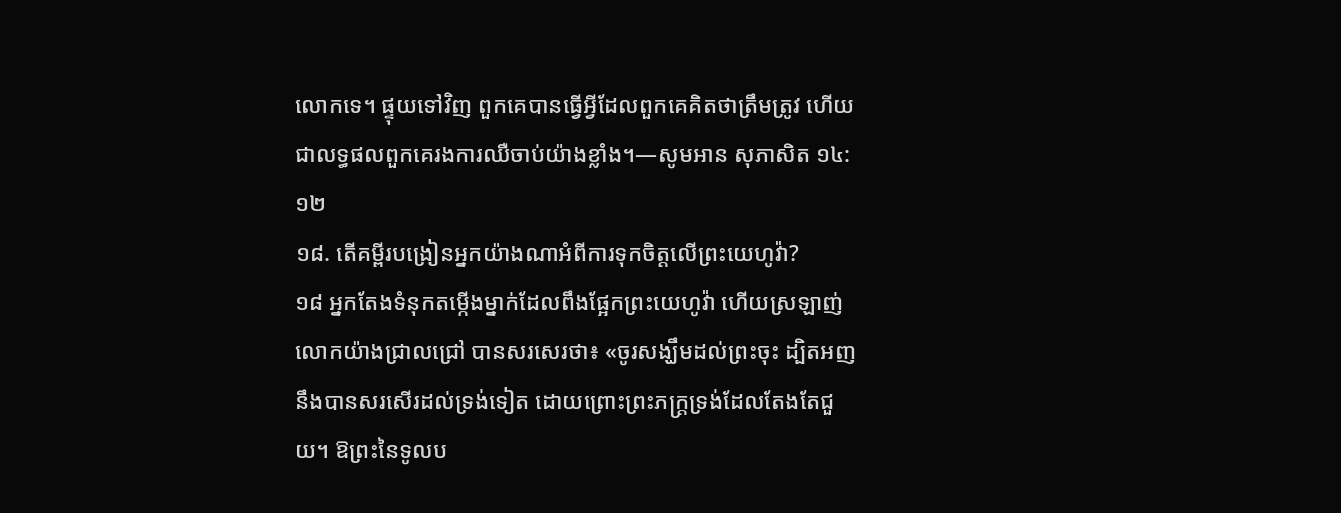លោកទេ។ ផ្ទុយទៅវិញ ពួកគេបានធ្វើអ្វីដែលពួកគេគិតថាត្រឹមត្រូវ ហើយជាលទ្ធផលពួកគេរងការឈឺចាប់យ៉ាងខ្លាំង។—សូមអាន សុភាសិត ១៤:១២
១៨. តើគម្ពីរបង្រៀនអ្នកយ៉ាងណាអំពីការទុកចិត្តលើព្រះយេហូវ៉ា?
១៨ អ្នកតែងទំនុកតម្កើងម្នាក់ដែលពឹងផ្អែកព្រះយេហូវ៉ា ហើយស្រឡាញ់លោកយ៉ាងជ្រាលជ្រៅ បានសរសេរថា៖ «ចូរសង្ឃឹមដល់ព្រះចុះ ដ្បិតអញនឹងបានសរសើរដល់ទ្រង់ទៀត ដោយព្រោះព្រះភក្ដ្រទ្រង់ដែលតែងតែជួយ។ ឱព្រះនៃទូលប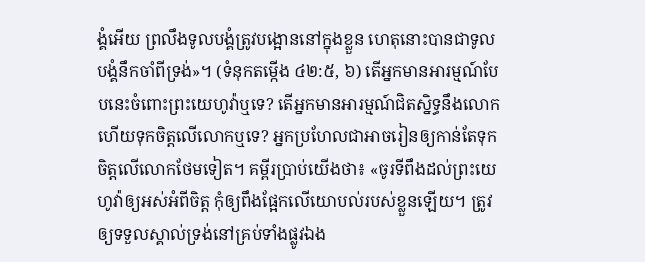ង្គំអើយ ព្រលឹងទូលបង្គំត្រូវបង្អោននៅក្នុងខ្លួន ហេតុនោះបានជាទូលបង្គំនឹកចាំពីទ្រង់»។ (ទំនុកតម្កើង ៤២:៥, ៦) តើអ្នកមានអារម្មណ៍បែបនេះចំពោះព្រះយេហូវ៉ាឬទេ? តើអ្នកមានអារម្មណ៍ជិតស្និទ្ធនឹងលោក ហើយទុកចិត្តលើលោកឬទេ? អ្នកប្រហែលជាអាចរៀនឲ្យកាន់តែទុកចិត្តលើលោកថែមទៀត។ គម្ពីរប្រាប់យើងថា៖ «ចូរទីពឹងដល់ព្រះយេហូវ៉ាឲ្យអស់អំពីចិត្ត កុំឲ្យពឹងផ្អែកលើយោបល់របស់ខ្លួនឡើយ។ ត្រូវឲ្យទទួលស្គាល់ទ្រង់នៅគ្រប់ទាំងផ្លូវឯង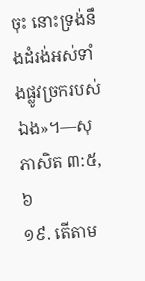ចុះ នោះទ្រង់នឹងដំរង់អស់ទាំងផ្លូវច្រករបស់ឯង»។—សុភាសិត ៣:៥, ៦
១៩. តើតាម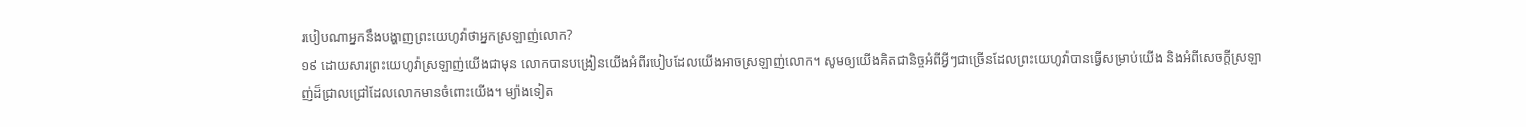របៀបណាអ្នកនឹងបង្ហាញព្រះយេហូវ៉ាថាអ្នកស្រឡាញ់លោក?
១៩ ដោយសារព្រះយេហូវ៉ាស្រឡាញ់យើងជាមុន លោកបានបង្រៀនយើងអំពីរបៀបដែលយើងអាចស្រឡាញ់លោក។ សូមឲ្យយើងគិតជានិច្ចអំពីអ្វីៗជាច្រើនដែលព្រះយេហូវ៉ាបានធ្វើសម្រាប់យើង និងអំពីសេចក្ដីស្រឡាញ់ដ៏ជ្រាលជ្រៅដែលលោកមានចំពោះយើង។ ម្យ៉ាងទៀត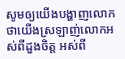សូមឲ្យយើងបង្ហាញលោកថាយើងស្រឡាញ់លោកអស់ពីដួងចិត្ត អស់ពី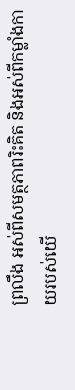ព្រលឹង អស់ពីសមត្ថភាពរិះគិត និងអស់ពីកម្លាំងកាយរបស់យើ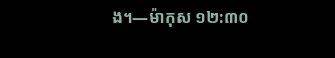ង។—ម៉ាកុស ១២:៣០